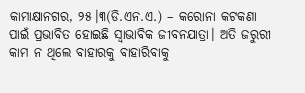କାମାକ୍ଷାନଗର, ୨୫।୩(ଡି.ଏନ.ଏ.) – କରୋନା କଟକଣା ପାଇଁ ପ୍ରଭାବିତ ହୋଇଛି ସ୍ବାଭାବିକ ଜୀବନଯାତ୍ରା। ଅତି ଜରୁରୀ କାମ ନ ଥିଲେ ବାହାରକୁ ବାହାରିବାକୁ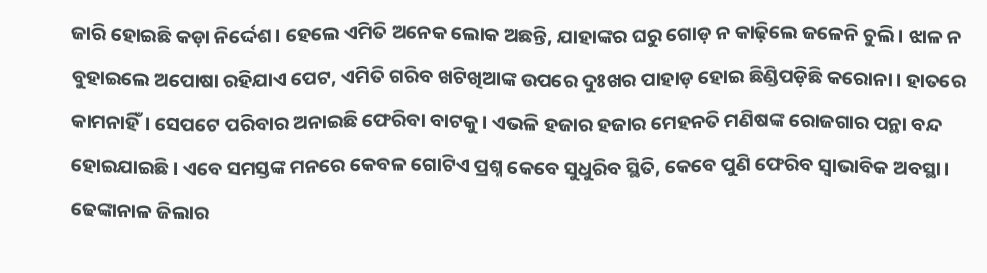ଜାରି ହୋଇଛି କଡ଼ା ନିର୍ଦ୍ଦେଶ। ହେଲେ ଏମିତି ଅନେକ ଲୋକ ଅଛନ୍ତି, ଯାହାଙ୍କର ଘରୁ ଗୋଡ଼ ନ କାଢ଼ିଲେ ଜଳେନି ଚୁଲି। ଝାଳ ନ ବୁହାଇଲେ ଅପୋଷା ରହିଯାଏ ପେଟ, ଏମିତି ଗରିବ ଖଟିଖିଆଙ୍କ ଉପରେ ଦୁଃଖର ପାହାଡ଼ ହୋଇ ଛିଣ୍ଡିପଡ଼ିଛି କରୋନା। ହାତରେ କାମନାହିଁ। ସେପଟେ ପରିବାର ଅନାଇଛି ଫେରିବା ବାଟକୁ। ଏଭଳି ହଜାର ହଜାର ମେହନତି ମଣିଷଙ୍କ ରୋଜଗାର ପନ୍ଥା ବନ୍ଦ ହୋଇଯାଇଛି। ଏବେ ସମସ୍ତଙ୍କ ମନରେ କେବଳ ଗୋଟିଏ ପ୍ରଶ୍ନ କେବେ ସୁଧୁରିବ ସ୍ଥିତି, କେବେ ପୁଣି ଫେରିବ ସ୍ବାଭାବିକ ଅବସ୍ଥା।
ଢେଙ୍କାନାଳ ଜିଲାର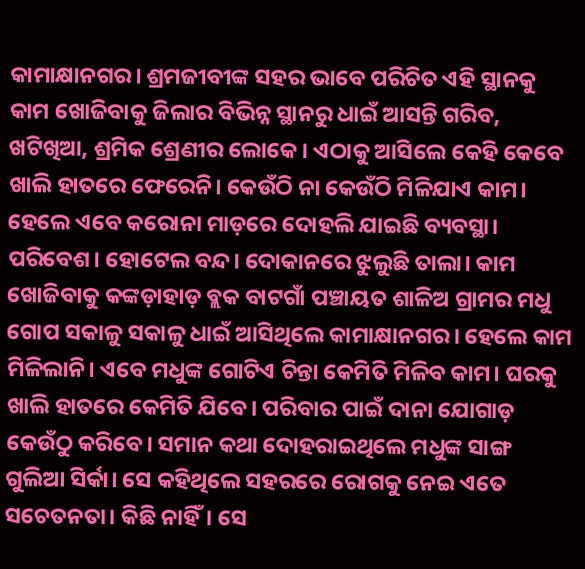କାମାକ୍ଷାନଗର। ଶ୍ରମଜୀବୀଙ୍କ ସହର ଭାବେ ପରିଚିତ ଏହି ସ୍ଥାନକୁ କାମ ଖୋଜିବାକୁ ଜିଲାର ବିଭିନ୍ନ ସ୍ଥାନରୁ ଧାଇଁ ଆସନ୍ତି ଗରିବ, ଖଟିଖିଆ, ଶ୍ରମିକ ଶ୍ରେଣୀର ଲୋକେ। ଏଠାକୁ ଆସିଲେ କେହି କେବେ ଖାଲି ହାତରେ ଫେରେନି। କେଉଁଠି ନା କେଉଁଠି ମିଳିଯାଏ କାମ। ହେଲେ ଏବେ କରୋନା ମାଡ଼ରେ ଦୋହଲି ଯାଇଛି ବ୍ୟବସ୍ଥା। ପରିବେଶ। ହୋଟେଲ ବନ୍ଦ। ଦୋକାନରେ ଝୁଲୁଛି ତାଲା। କାମ ଖୋଜିବାକୁ କଙ୍କଡ଼ାହାଡ଼ ବ୍ଲକ ବାଟଗାଁ ପଞ୍ଚାୟତ ଶାଳିଅ ଗ୍ରାମର ମଧୁ ଗୋପ ସକାଳୁ ସକାଳୁ ଧାଇଁ ଆସିଥିଲେ କାମାକ୍ଷାନଗର। ହେଲେ କାମ ମିଳିଲାନି। ଏବେ ମଧୁଙ୍କ ଗୋଟିଏ ଚିନ୍ତା କେମିତି ମିଳିବ କାମ। ଘରକୁ ଖାଲି ହାତରେ କେମିତି ଯିବେ। ପରିବାର ପାଇଁ ଦାନା ଯୋଗାଡ଼ କେଉଁଠୁ କରିବେ। ସମାନ କଥା ଦୋହରାଇଥିଲେ ମଧୁଙ୍କ ସାଙ୍ଗ ଗୁଲିଆ ସିର୍କା। ସେ କହିଥିଲେ ସହରରେ ରୋଗକୁ ନେଇ ଏତେ ସଚେତନତା। କିଛି ନାହିଁ। ସେ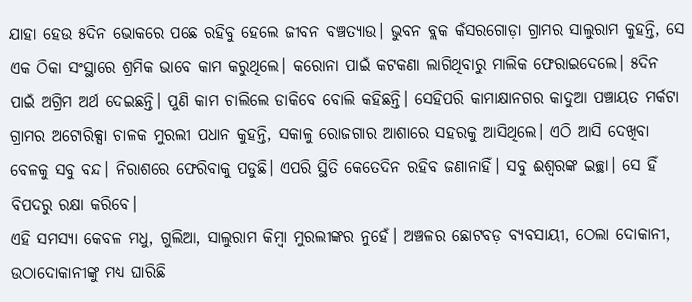ଯାହା ହେଉ ୫ଦିନ ଭୋକରେ ପଛେ ରହିବୁ ହେଲେ ଜୀବନ ବଞ୍ଚତ୍ୟାଉ। ଭୁବନ ବ୍ଲକ କଁସରଗୋଡ଼ା ଗ୍ରାମର ସାଲୁରାମ କୁହନ୍ତି, ସେ ଏକ ଠିକା ସଂସ୍ଥାରେ ଶ୍ରମିକ ଭାବେ କାମ କରୁଥିଲେ। କରୋନା ପାଇଁ କଟକଣା ଲାଗିଥିବାରୁ ମାଲିକ ଫେରାଇଦେଲେ। ୫ଦିନ ପାଇଁ ଅଗ୍ରିମ ଅର୍ଥ ଦେଇଛନ୍ତି। ପୁଣି କାମ ଚାଲିଲେ ଡାକିବେ ବୋଲି କହିଛନ୍ତି। ସେହିପରି କାମାକ୍ଷାନଗର କାଦୁଆ ପଞ୍ଚାୟତ ମର୍କଟା ଗ୍ରାମର ଅଟୋରିକ୍ସା ଚାଳକ ମୁରଲୀ ପଧାନ କୁହନ୍ତି, ସକାଳୁ ରୋଜଗାର ଆଶାରେ ସହରକୁ ଆସିଥିଲେ। ଏଠି ଆସି ଦେଖିବା ବେଳକୁ ସବୁ ବନ୍ଦ। ନିରାଶରେ ଫେରିବାକୁ ପଡୁଛି। ଏପରି ସ୍ଥିତି କେତେଦିନ ରହିବ ଜଣାନାହିଁ। ସବୁ ଈଶ୍ୱରଙ୍କ ଇଚ୍ଛା। ସେ ହିଁ ବିପଦରୁ ରକ୍ଷା କରିବେ।
ଏହି ସମସ୍ୟା କେବଳ ମଧୁ, ଗୁଲିଆ, ସାଲୁରାମ କିମ୍ବା ମୁରଲୀଙ୍କର ନୁହେଁ। ଅଞ୍ଚଳର ଛୋଟବଡ଼ ବ୍ୟବସାୟୀ, ଠେଲା ଦୋକାନୀ, ଉଠାଦୋକାନୀଙ୍କୁ ମଧ୍ୟ ଘାରିଛି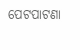ପେଟପାଟଣା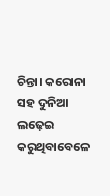ଚିନ୍ତା। କରୋନା ସହ ଦୁନିଆ ଲଢ଼େଇ କରୁଥିବାବେଳେ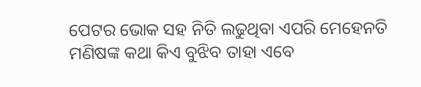ପେଟର ଭୋକ ସହ ନିତି ଲଢୁଥିବା ଏପରି ମେହେନତି ମଣିଷଙ୍କ କଥା କିଏ ବୁଝିବ ତାହା ଏବେ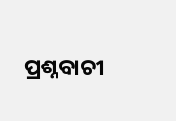ପ୍ରଶ୍ନବାଚୀ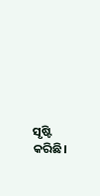ସୃଷ୍ଟି କରିଛି।